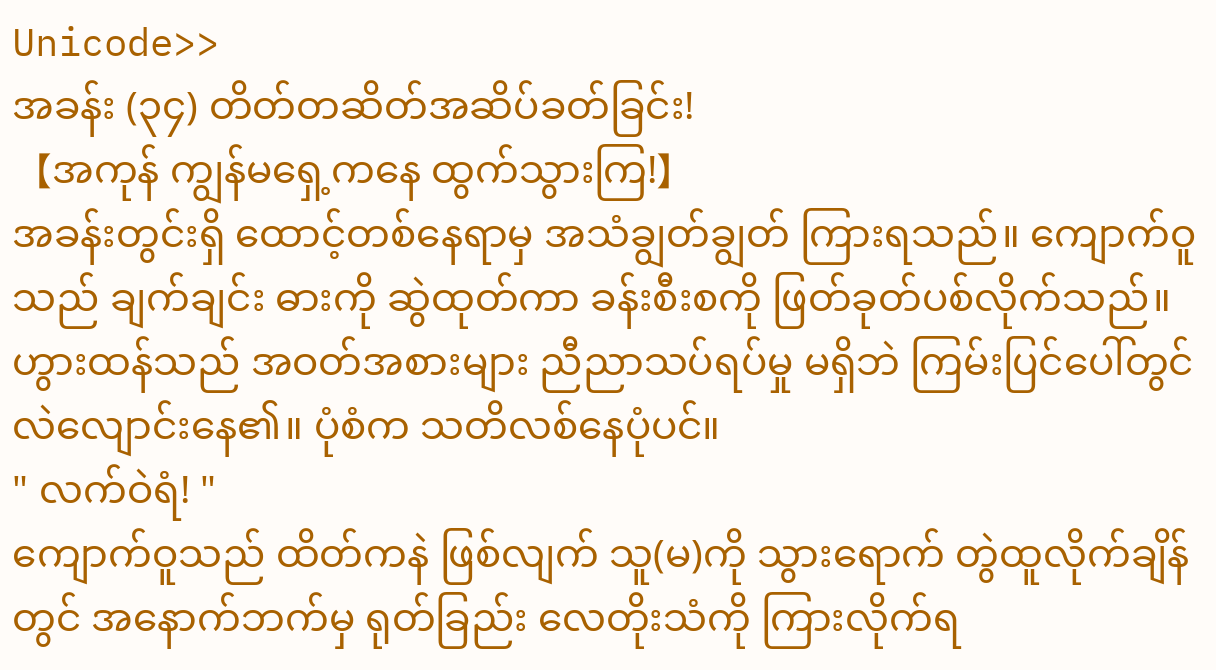Unicode>>
အခန်း (၃၄) တိတ်တဆိတ်အဆိပ်ခတ်ခြင်း!
【အကုန် ကျွန်မရှေ့ကနေ ထွက်သွားကြ!】
အခန်းတွင်းရှိ ထောင့်တစ်နေရာမှ အသံချွတ်ချွတ် ကြားရသည်။ ကျောက်ဝူသည် ချက်ချင်း ဓားကို ဆွဲထုတ်ကာ ခန်းစီးစကို ဖြတ်ခုတ်ပစ်လိုက်သည်။
ဟွားထန်သည် အဝတ်အစားများ ညီညာသပ်ရပ်မှု မရှိဘဲ ကြမ်းပြင်ပေါ်တွင် လဲလျောင်းနေ၏။ ပုံစံက သတိလစ်နေပုံပင်။
" လက်ဝဲရံ! "
ကျောက်ဝူသည် ထိတ်ကနဲ ဖြစ်လျက် သူ(မ)ကို သွားရောက် တွဲထူလိုက်ချိန်တွင် အနောက်ဘက်မှ ရုတ်ခြည်း လေတိုးသံကို ကြားလိုက်ရ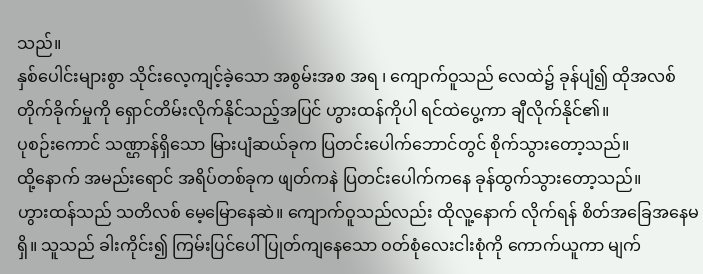သည်။
နှစ်ပေါင်းများစွာ သိုင်းလေ့ကျင့်ခဲ့သော အစွမ်းအစ အရ ၊ ကျောက်ဝူသည် လေထဲ၌ ခုန်ပျံ၍ ထိုအလစ်တိုက်ခိုက်မှုကို ရှောင်တိမ်းလိုက်နိုင်သည့်အပြင် ဟွားထန်ကိုပါ ရင်ထဲပွေ့ကာ ချီလိုက်နိုင်၏။
ပုစဉ်းကောင် သဏ္ဌာန်ရှိသော မြားပျံဆယ်ခုက ပြတင်းပေါက်ဘောင်တွင် စိုက်သွားတော့သည်။
ထို့နောက် အမည်းရောင် အရိပ်တစ်ခုက ဖျတ်ကနဲ ပြတင်းပေါက်ကနေ ခုန်ထွက်သွားတော့သည်။
ဟွားထန်သည် သတိလစ် မေ့မြောနေဆဲ။ ကျောက်ဝူသည်လည်း ထိုလူ့နောက် လိုက်ရန် စိတ်အခြေအနေမရှိ။ သူသည် ခါးကိုင်း၍ ကြမ်းပြင်ပေါ် ပြုတ်ကျနေသော ဝတ်စုံလေးငါးစုံကို ကောက်ယူကာ မျက်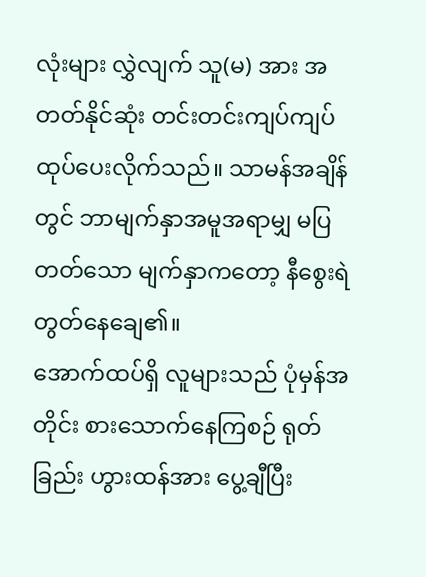လုံးများ လွှဲလျက် သူ(မ) အား အတတ်နိုင်ဆုံး တင်းတင်းကျပ်ကျပ် ထုပ်ပေးလိုက်သည်။ သာမန်အချိန်တွင် ဘာမျက်နှာအမူအရာမျှ မပြတတ်သော မျက်နှာကတော့ နီစွေးရဲတွတ်နေချေ၏။
အောက်ထပ်ရှိ လူများသည် ပုံမှန်အတိုင်း စားသောက်နေကြစဉ် ရုတ်ခြည်း ဟွားထန်အား ပွေ့ချီပြီး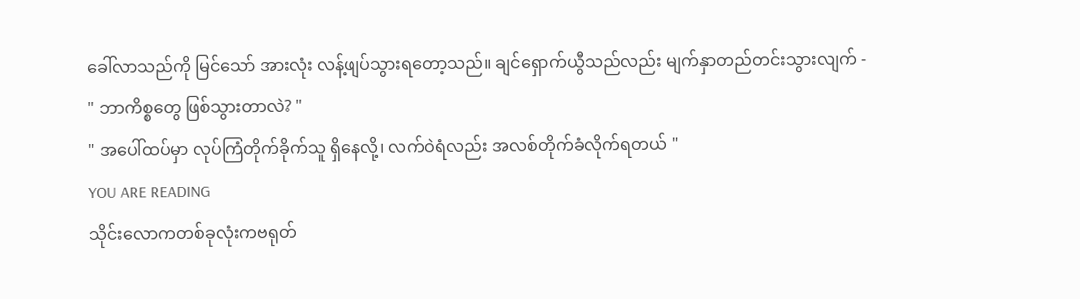ခေါ်လာသည်ကို မြင်သော် အားလုံး လန့်ဖျပ်သွားရတော့သည်။ ချင်ရှောက်ယွီသည်လည်း မျက်နှာတည်တင်းသွားလျက် -
" ဘာကိစ္စတွေ ဖြစ်သွားတာလဲ? "
" အပေါ်ထပ်မှာ လုပ်ကြံတိုက်ခိုက်သူ ရှိနေလို့၊ လက်ဝဲရံလည်း အလစ်တိုက်ခံလိုက်ရတယ် "
YOU ARE READING
သိုင်းလောကတစ်ခုလုံးကဗရုတ်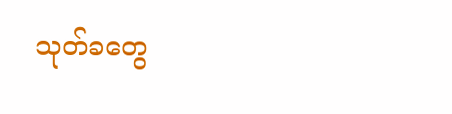သုတ်ခတွေ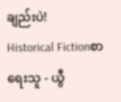ချည်းပဲ!
Historical Fictionစာရေးသူ - ယွီ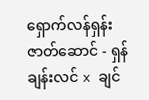ရှောက်လန်ရှန်း ဇာတ်ဆောင် - ရှန်ချန်းလင် x ချင်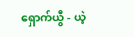ရှောက်ယွီ - ယဲ့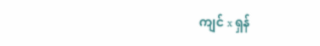ကျင် x ရှန်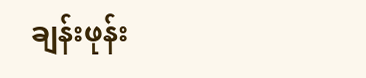ချန်းဖုန်း